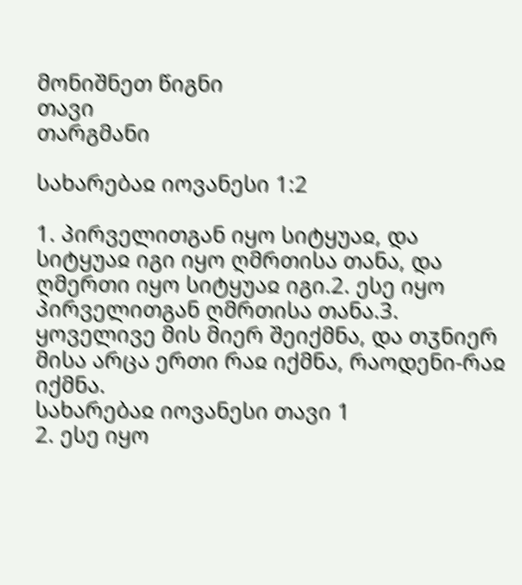მონიშნეთ წიგნი
თავი
თარგმანი

სახარებაჲ იოვანესი 1:2

1. პირველითგან იყო სიტყუაჲ, და სიტყუაჲ იგი იყო ღმრთისა თანა, და ღმერთი იყო სიტყუაჲ იგი.2. ესე იყო პირველითგან ღმრთისა თანა.3. ყოველივე მის მიერ შეიქმნა, და თჳნიერ მისა არცა ერთი რაჲ იქმნა, რაოდენი-რაჲ იქმნა.
სახარებაჲ იოვანესი თავი 1
2. ესე იყო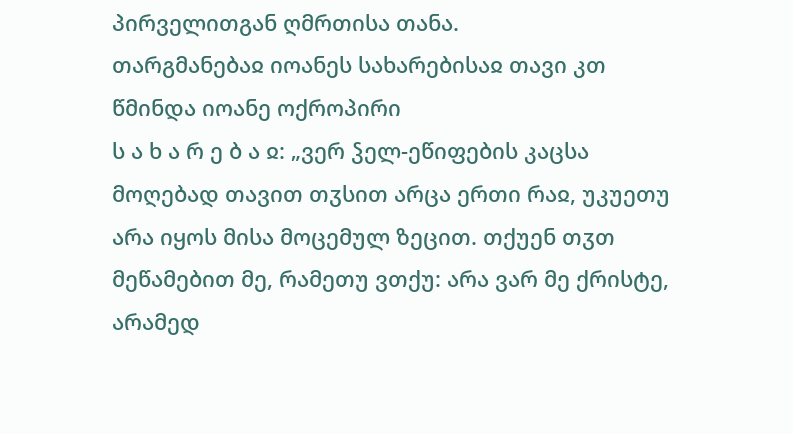პირველითგან ღმრთისა თანა.
თარგმანებაჲ იოანეს სახარებისაჲ თავი კთ
წმინდა იოანე ოქროპირი
ს ა ხ ა რ ე ბ ა ჲ: „ვერ ჴელ-ეწიფების კაცსა მოღებად თავით თჳსით არცა ერთი რაჲ, უკუეთუ არა იყოს მისა მოცემულ ზეცით. თქუენ თჳთ მეწამებით მე, რამეთუ ვთქუ: არა ვარ მე ქრისტე, არამედ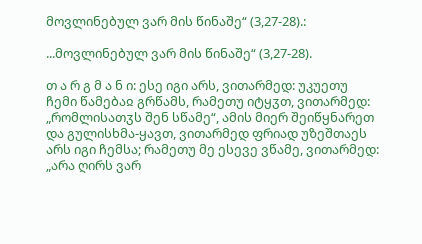მოვლინებულ ვარ მის წინაშე“ (3,27-28).:

...მოვლინებულ ვარ მის წინაშე“ (3,27-28).

თ ა რ გ მ ა ნ ი: ესე იგი არს, ვითარმედ: უკუეთუ ჩემი წამებაჲ გრწამს, რამეთუ იტყჳთ, ვითარმედ: „რომლისათჳს შენ სწამე“, ამის მიერ შეიწყნარეთ და გულისხმა-ყავთ, ვითარმედ ფრიად უზეშთაეს არს იგი ჩემსა; რამეთუ მე ესევე ვწამე, ვითარმედ: „არა ღირს ვარ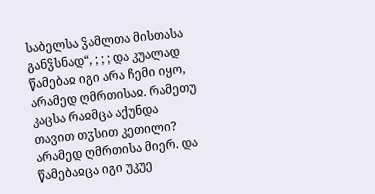საბელსა ჴამლთა მისთასა განჴსნად“, ; ; ; და კუალად წამებაჲ იგი არა ჩემი იყო, არამედ ღმრთისაჲ. რამეთუ კაცსა რაჲმცა აქუნდა თავით თჳსით კეთილი? არამედ ღმრთისა მიერ. და წამებაჲცა იგი უკუე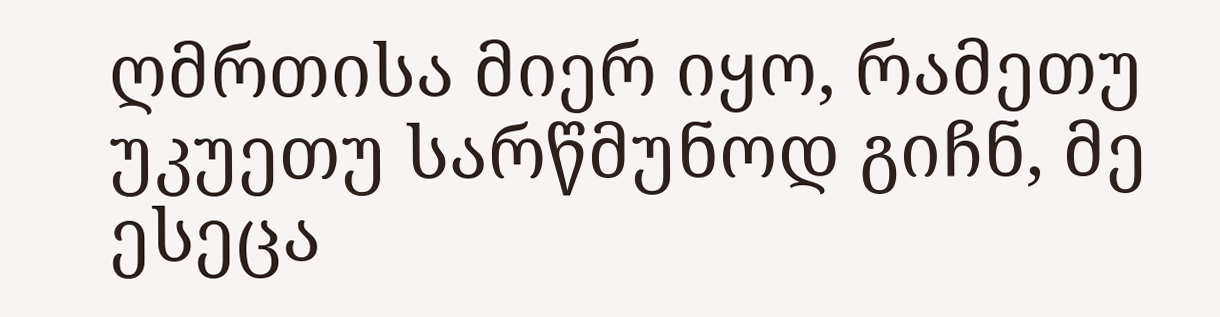ღმრთისა მიერ იყო, რამეთუ უკუეთუ სარწმუნოდ გიჩნ, მე ესეცა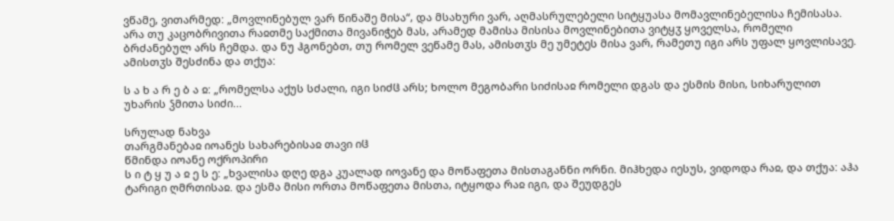ვწამე, ვითარმედ: „მოვლინებულ ვარ წინაშე მისა“, და მსახური ვარ, აღმასრულებელი სიტყუასა მომავლინებელისა ჩემისასა. არა თუ კაცობრივითა რაჲთმე საქმითა მივანიჭებ მას, არამედ მამისა მისისა მოვლინებითა ვიტყჳ ყოველსა, რომელი ბრძანებულ არს ჩემდა. და ნუ ჰგონებთ, თუ რომელ ვეწამე მას, ამისთჳს მე უმეტეს მისა ვარ, რამეთუ იგი არს უფალ ყოვლისავე. ამისთჳს შესძინა და თქუა:

ს ა ხ ა რ ე ბ ა ჲ: „რომელსა აქუს სძალი, იგი სიძჱ არს; ხოლო მეგობარი სიძისაჲ რომელი დგას და ესმის მისი, სიხარულით უხარის ჴმითა სიძი...

სრულად ნახვა
თარგმანებაჲ იოანეს სახარებისაჲ თავი იჱ
წმინდა იოანე ოქროპირი
ს ი ტ ყ უ ა ჲ ე ს ე: „ხვალისა დღე დგა კუალად იოვანე და მოწაფეთა მისთაგანნი ორნი. მიჰხედა იესუს, ვიდოდა რაჲ, და თქუა: აჰა ტარიგი ღმრთისაჲ. და ესმა მისი ორთა მოწაფეთა მისთა, იტყოდა რაჲ იგი, და შეუდგეს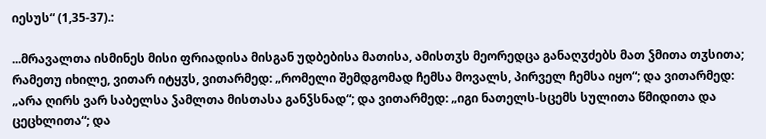იესუს“ (1,35-37).:

...მრავალთა ისმინეს მისი ფრიადისა მისგან უდბებისა მათისა, ამისთჳს მეორედცა განაღჳძებს მათ ჴმითა თჳსითა; რამეთუ იხილე, ვითარ იტყჳს, ვითარმედ: „რომელი შემდგომად ჩემსა მოვალს, პირველ ჩემსა იყო“; და ვითარმედ: „არა ღირს ვარ საბელსა ჴამლთა მისთასა განჴსნად“; და ვითარმედ: „იგი ნათელს-სცემს სულითა წმიდითა და ცეცხლითა“; და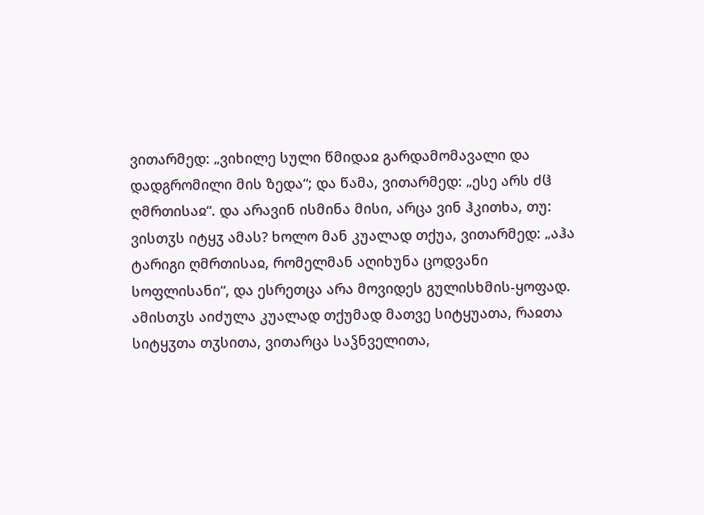ვითარმედ: „ვიხილე სული წმიდაჲ გარდამომავალი და დადგრომილი მის ზედა“; და წამა, ვითარმედ: „ესე არს ძჱ ღმრთისაჲ“. და არავინ ისმინა მისი, არცა ვინ ჰკითხა, თუ: ვისთჳს იტყჳ ამას? ხოლო მან კუალად თქუა, ვითარმედ: „აჰა ტარიგი ღმრთისაჲ, რომელმან აღიხუნა ცოდვანი სოფლისანი“, და ესრეთცა არა მოვიდეს გულისხმის-ყოფად. ამისთჳს აიძულა კუალად თქუმად მათვე სიტყუათა, რაჲთა სიტყჳთა თჳსითა, ვითარცა საჴნველითა,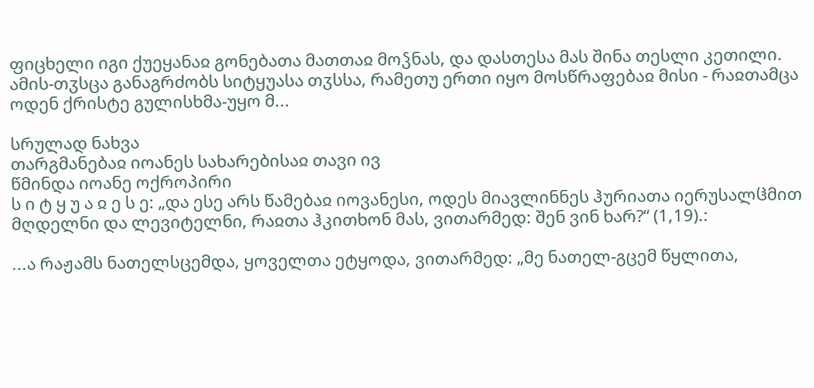ფიცხელი იგი ქუეყანაჲ გონებათა მათთაჲ მოჴნას, და დასთესა მას შინა თესლი კეთილი. ამის-თჳსცა განაგრძობს სიტყუასა თჳსსა, რამეთუ ერთი იყო მოსწრაფებაჲ მისი - რაჲთამცა ოდენ ქრისტე გულისხმა-უყო მ...

სრულად ნახვა
თარგმანებაჲ იოანეს სახარებისაჲ თავი ივ
წმინდა იოანე ოქროპირი
ს ი ტ ყ უ ა ჲ ე ს ე: „და ესე არს წამებაჲ იოვანესი, ოდეს მიავლინნეს ჰურიათა იერუსალჱმით მღდელნი და ლევიტელნი, რაჲთა ჰკითხონ მას, ვითარმედ: შენ ვინ ხარ?“ (1,19).:

...ა რაჟამს ნათელსცემდა, ყოველთა ეტყოდა, ვითარმედ: „მე ნათელ-გცემ წყლითა,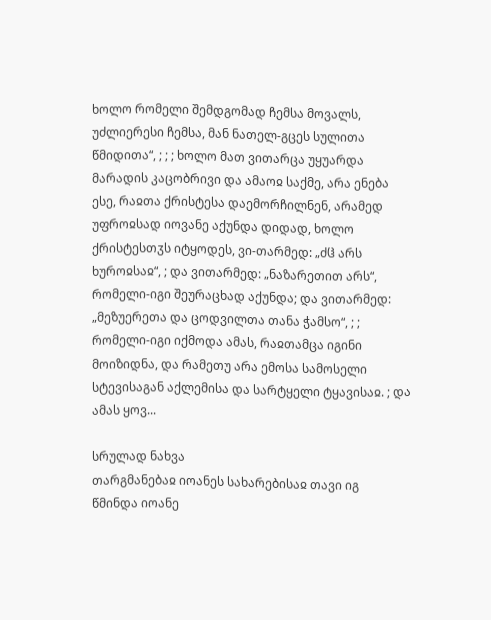ხოლო რომელი შემდგომად ჩემსა მოვალს, უძლიერესი ჩემსა, მან ნათელ-გცეს სულითა წმიდითა“, ; ; ; ხოლო მათ ვითარცა უყუარდა მარადის კაცობრივი და ამაოჲ საქმე, არა ენება ესე, რაჲთა ქრისტესა დაემორჩილნენ, არამედ უფროჲსად იოვანე აქუნდა დიდად, ხოლო ქრისტესთჳს იტყოდეს, ვი-თარმედ: „ძჱ არს ხუროჲსაჲ“, ; და ვითარმედ: „ნაზარეთით არს“, რომელი-იგი შეურაცხად აქუნდა; და ვითარმედ: „მეზუერეთა და ცოდვილთა თანა ჭამსო“, ; ; რომელი-იგი იქმოდა ამას, რაჲთამცა იგინი მოიზიდნა, და რამეთუ არა ემოსა სამოსელი სტევისაგან აქლემისა და სარტყელი ტყავისაჲ. ; და ამას ყოვ...

სრულად ნახვა
თარგმანებაჲ იოანეს სახარებისაჲ თავი იგ
წმინდა იოანე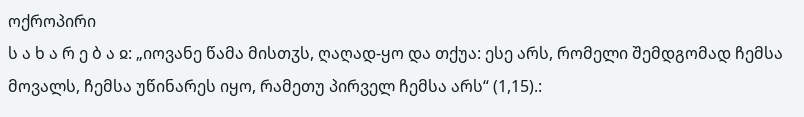ოქროპირი
ს ა ხ ა რ ე ბ ა ჲ: „იოვანე წამა მისთჳს, ღაღად-ყო და თქუა: ესე არს, რომელი შემდგომად ჩემსა მოვალს, ჩემსა უწინარეს იყო, რამეთუ პირველ ჩემსა არს“ (1,15).: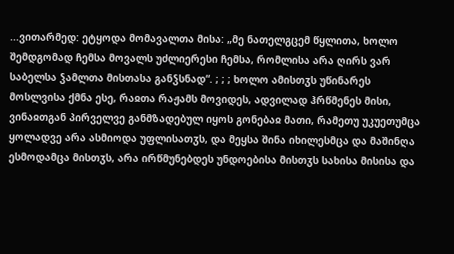...ვითარმედ: ეტყოდა მომავალთა მისა: „მე ნათელგცემ წყლითა, ხოლო შემდგომად ჩემსა მოვალს უძლიერესი ჩემსა, რომლისა არა ღირს ვარ საბელსა ჴამლთა მისთასა განჴსნად“. ; ; ; ხოლო ამისთჳს უწინარეს მოსლვისა ქმნა ესე, რაჲთა რაჟამს მოვიდეს, ადვილად ჰრწმენეს მისი, ვინაჲთგან პირველვე განმზადებულ იყოს გონებაჲ მათი, რამეთუ უკუეთუმცა ყოლადვე არა ასმიოდა უფლისათჳს, და მეყსა შინა იხილესმცა და მაშინღა ესმოდამცა მისთჳს, არა ირწმუნებდეს უნდოებისა მისთჳს სახისა მისისა და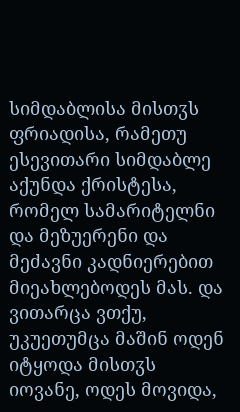სიმდაბლისა მისთჳს ფრიადისა, რამეთუ ესევითარი სიმდაბლე აქუნდა ქრისტესა, რომელ სამარიტელნი და მეზუერენი და მეძავნი კადნიერებით მიეახლებოდეს მას. და ვითარცა ვთქუ, უკუეთუმცა მაშინ ოდენ იტყოდა მისთჳს იოვანე, ოდეს მოვიდა,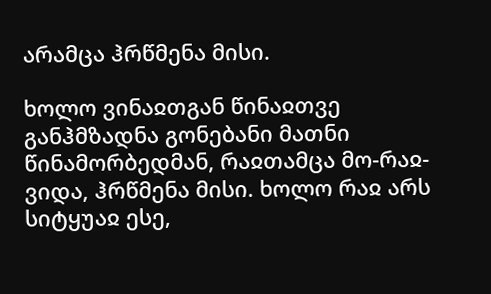არამცა ჰრწმენა მისი.

ხოლო ვინაჲთგან წინაჲთვე განჰმზადნა გონებანი მათნი წინამორბედმან, რაჲთამცა მო-რაჲ-ვიდა, ჰრწმენა მისი. ხოლო რაჲ არს სიტყუაჲ ესე,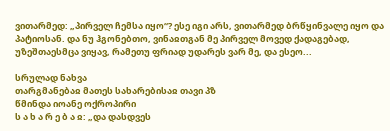ვითარმედ: „პირველ ჩემსა იყო“? ესე იგი არს, ვითარმედ ბრწყინვალე იყო და პატიოსან. და ნუ ჰგონებთო, ვინაჲთგან მე პირველ მოვედ ქადაგებად, უზეშთაესმცა ვიყავ, რამეთუ ფრიად უდარეს ვარ მე, და ესეო...

სრულად ნახვა
თარგმანებაჲ მათეს სახარებისაჲ თავი პზ
წმინდა იოანე ოქროპირი
ს ა ხ ა რ ე ბ ა ჲ: „და დასდვეს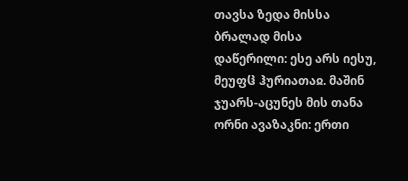თავსა ზედა მისსა ბრალად მისა დაწერილი: ესე არს იესუ, მეუფჱ ჰურიათაჲ. მაშინ ჯუარს-აცუნეს მის თანა ორნი ავაზაკნი: ერთი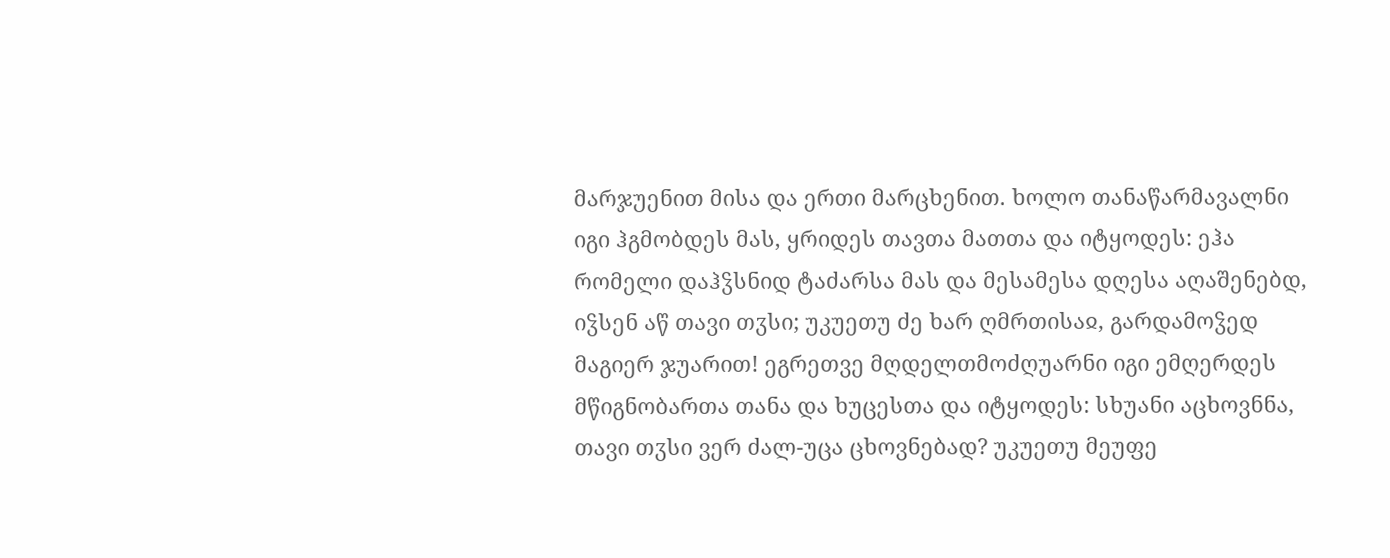მარჯუენით მისა და ერთი მარცხენით. ხოლო თანაწარმავალნი იგი ჰგმობდეს მას, ყრიდეს თავთა მათთა და იტყოდეს: ეჰა რომელი დაჰჴსნიდ ტაძარსა მას და მესამესა დღესა აღაშენებდ, იჴსენ აწ თავი თჳსი; უკუეთუ ძე ხარ ღმრთისაჲ, გარდამოჴედ მაგიერ ჯუარით! ეგრეთვე მღდელთმოძღუარნი იგი ემღერდეს მწიგნობართა თანა და ხუცესთა და იტყოდეს: სხუანი აცხოვნნა, თავი თჳსი ვერ ძალ-უცა ცხოვნებად? უკუეთუ მეუფე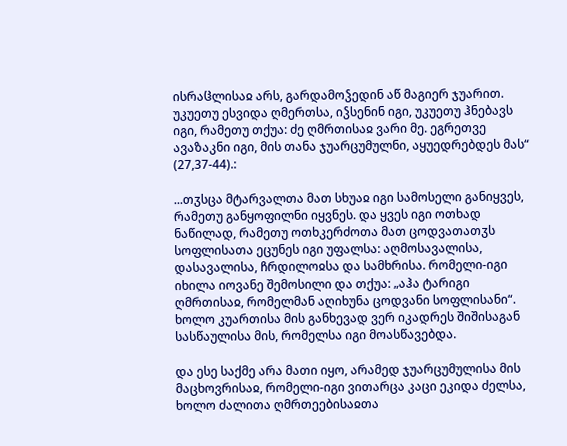ისრაჱლისაჲ არს, გარდამოჴედინ აწ მაგიერ ჯუარით. უკუეთუ ესვიდა ღმერთსა, იჴსენინ იგი, უკუეთუ ჰნებავს იგი, რამეთუ თქუა: ძე ღმრთისაჲ ვარი მე. ეგრეთვე ავაზაკნი იგი, მის თანა ჯუარცუმულნი, აყუედრებდეს მას“ (27,37-44).:

...თჳსცა მტარვალთა მათ სხუაჲ იგი სამოსელი განიყვეს, რამეთუ განყოფილნი იყვნეს. და ყვეს იგი ოთხად ნაწილად, რამეთუ ოთხკერძოთა მათ ცოდვათათჳს სოფლისათა ეცუნეს იგი უფალსა: აღმოსავალისა, დასავალისა, ჩრდილოჲსა და სამხრისა. რომელი-იგი იხილა იოვანე შემოსილი და თქუა: „აჰა ტარიგი ღმრთისაჲ, რომელმან აღიხუნა ცოდვანი სოფლისანი“. ხოლო კუართისა მის განხევად ვერ იკადრეს შიშისაგან სასწაულისა მის, რომელსა იგი მოასწავებდა.

და ესე საქმე არა მათი იყო, არამედ ჯუარცუმულისა მის მაცხოვრისაჲ, რომელი-იგი ვითარცა კაცი ეკიდა ძელსა, ხოლო ძალითა ღმრთეებისაჲთა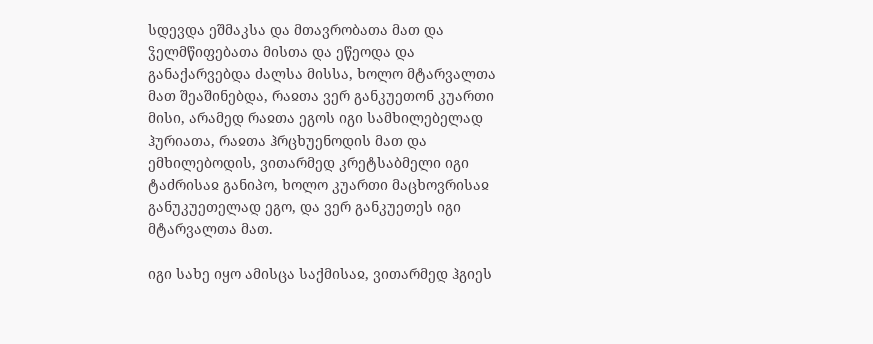სდევდა ეშმაკსა და მთავრობათა მათ და ჴელმწიფებათა მისთა და ეწეოდა და განაქარვებდა ძალსა მისსა, ხოლო მტარვალთა მათ შეაშინებდა, რაჲთა ვერ განკუეთონ კუართი მისი, არამედ რაჲთა ეგოს იგი სამხილებელად ჰურიათა, რაჲთა ჰრცხუენოდის მათ და ემხილებოდის, ვითარმედ კრეტსაბმელი იგი ტაძრისაჲ განიპო, ხოლო კუართი მაცხოვრისაჲ განუკუეთელად ეგო, და ვერ განკუეთეს იგი მტარვალთა მათ.

იგი სახე იყო ამისცა საქმისაჲ, ვითარმედ ჰგიეს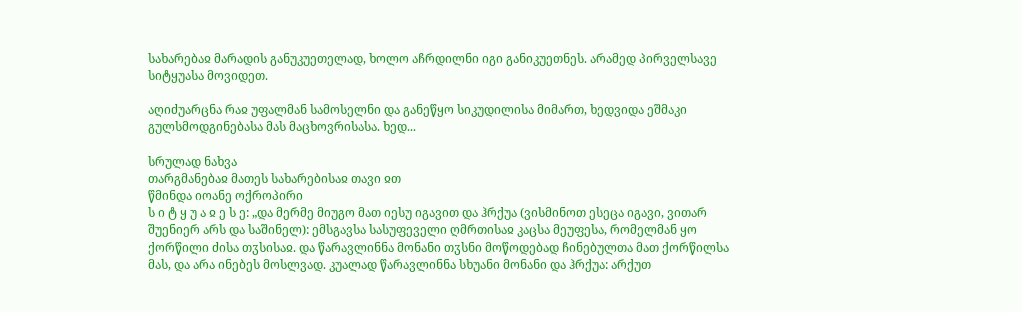სახარებაჲ მარადის განუკუეთელად, ხოლო აჩრდილნი იგი განიკუეთნეს. არამედ პირველსავე სიტყუასა მოვიდეთ.

აღიძუარცნა რაჲ უფალმან სამოსელნი და განეწყო სიკუდილისა მიმართ, ხედვიდა ეშმაკი გულსმოდგინებასა მას მაცხოვრისასა. ხედ...

სრულად ნახვა
თარგმანებაჲ მათეს სახარებისაჲ თავი ჲთ
წმინდა იოანე ოქროპირი
ს ი ტ ყ უ ა ჲ ე ს ე: „და მერმე მიუგო მათ იესუ იგავით და ჰრქუა (ვისმინოთ ესეცა იგავი, ვითარ შუენიერ არს და საშინელ): ემსგავსა სასუფეველი ღმრთისაჲ კაცსა მეუფესა, რომელმან ყო ქორწილი ძისა თჳსისაჲ. და წარავლინნა მონანი თჳსნი მოწოდებად ჩინებულთა მათ ქორწილსა მას, და არა ინებეს მოსლვად. კუალად წარავლინნა სხუანი მონანი და ჰრქუა: არქუთ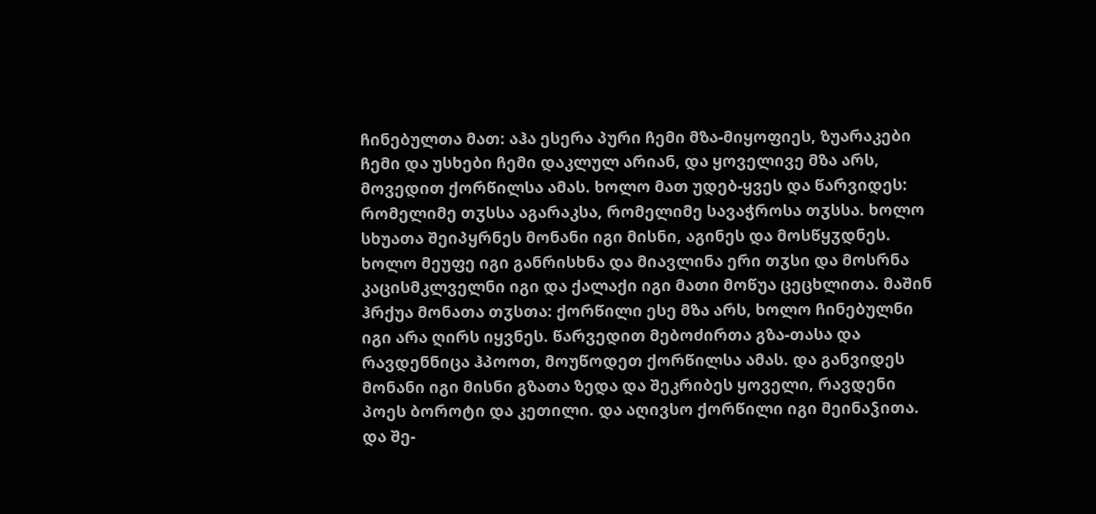ჩინებულთა მათ: აჰა ესერა პური ჩემი მზა-მიყოფიეს, ზუარაკები ჩემი და უსხები ჩემი დაკლულ არიან, და ყოველივე მზა არს, მოვედით ქორწილსა ამას. ხოლო მათ უდებ-ყვეს და წარვიდეს: რომელიმე თჳსსა აგარაკსა, რომელიმე სავაჭროსა თჳსსა. ხოლო სხუათა შეიპყრნეს მონანი იგი მისნი, აგინეს და მოსწყჳდნეს. ხოლო მეუფე იგი განრისხნა და მიავლინა ერი თჳსი და მოსრნა კაცისმკლველნი იგი და ქალაქი იგი მათი მოწუა ცეცხლითა. მაშინ ჰრქუა მონათა თჳსთა: ქორწილი ესე მზა არს, ხოლო ჩინებულნი იგი არა ღირს იყვნეს. წარვედით მებოძირთა გზა-თასა და რავდენნიცა ჰპოოთ, მოუწოდეთ ქორწილსა ამას. და განვიდეს მონანი იგი მისნი გზათა ზედა და შეკრიბეს ყოველი, რავდენი პოეს ბოროტი და კეთილი. და აღივსო ქორწილი იგი მეინაჴითა. და შე-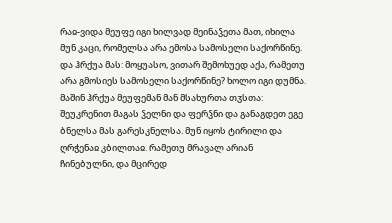რაჲ-ვიდა მეუფე იგი ხილვად მეინაჴეთა მათ, იხილა მუნ კაცი, რომელსა არა ემოსა სამოსელი საქორწინე. და ჰრქუა მას: მოყუასო, ვითარ შემოხუედ აქა, რამეთუ არა გმოსიეს სამოსელი საქორწინე? ხოლო იგი დუმნა. მაშინ ჰრქუა მეუფემან მან მსახურთა თჳსთა: შეუკრენით მაგას ჴელნი და ფერჴნი და განაგდეთ ეგე ბნელსა მას გარესკნელსა. მუნ იყოს ტირილი და ღრჭენაჲ კბილთაჲ. რამეთუ მრავალ არიან ჩინებულნი, და მცირედ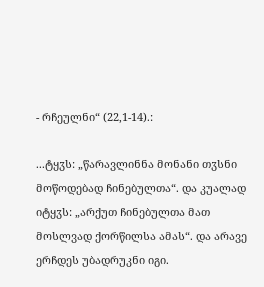- რჩეულნი“ (22,1-14).:

...ტყჳს: „წარავლინნა მონანი თჳსნი მოწოდებად ჩინებულთა“. და კუალად იტყჳს: „არქუთ ჩინებულთა მათ მოსლვად ქორწილსა ამას“. და არავე ერჩდეს უბადრუკნი იგი.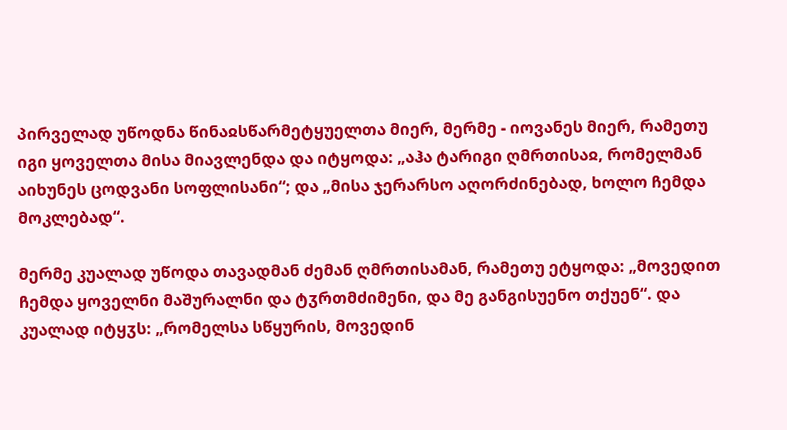პირველად უწოდნა წინაჲსწარმეტყუელთა მიერ, მერმე - იოვანეს მიერ, რამეთუ იგი ყოველთა მისა მიავლენდა და იტყოდა: „აჰა ტარიგი ღმრთისაჲ, რომელმან აიხუნეს ცოდვანი სოფლისანი“; და „მისა ჯერარსო აღორძინებად, ხოლო ჩემდა მოკლებად“.

მერმე კუალად უწოდა თავადმან ძემან ღმრთისამან, რამეთუ ეტყოდა: „მოვედით ჩემდა ყოველნი მაშურალნი და ტჳრთმძიმენი, და მე განგისუენო თქუენ“. და კუალად იტყჳს: „რომელსა სწყურის, მოვედინ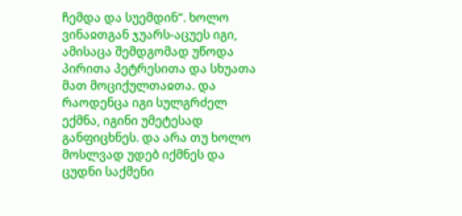ჩემდა და სუემდინ“. ხოლო ვინაჲთგან ჯუარს-აცუეს იგი, ამისაცა შემდგომად უწოდა პირითა პეტრესითა და სხუათა მათ მოციქულთაჲთა. და რაოდენცა იგი სულგრძელ ექმნა, იგინი უმეტესად განფიცხნეს. და არა თუ ხოლო მოსლვად უდებ იქმნეს და ცუდნი საქმენი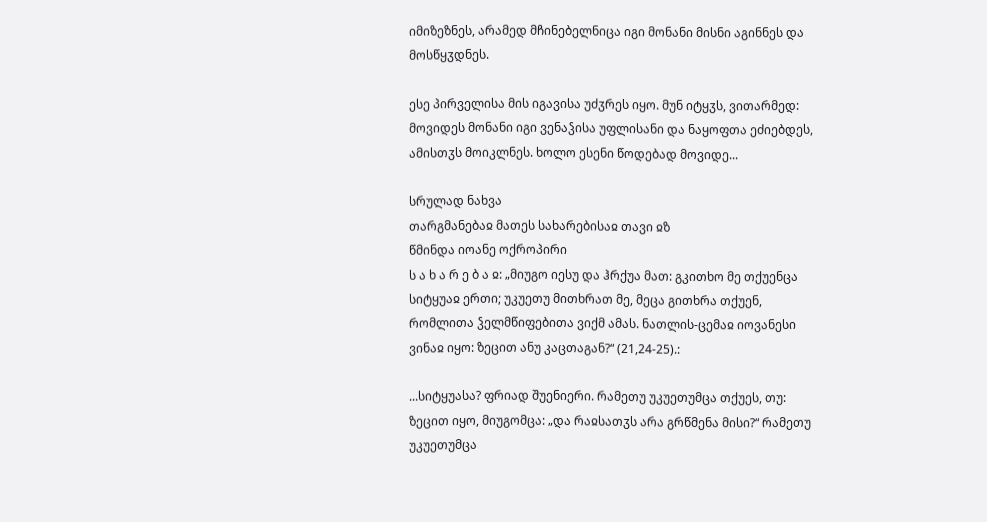იმიზეზნეს, არამედ მჩინებელნიცა იგი მონანი მისნი აგინნეს და მოსწყჳდნეს.

ესე პირველისა მის იგავისა უძჳრეს იყო. მუნ იტყჳს, ვითარმედ: მოვიდეს მონანი იგი ვენაჴისა უფლისანი და ნაყოფთა ეძიებდეს, ამისთჳს მოიკლნეს. ხოლო ესენი წოდებად მოვიდე...

სრულად ნახვა
თარგმანებაჲ მათეს სახარებისაჲ თავი ჲზ
წმინდა იოანე ოქროპირი
ს ა ხ ა რ ე ბ ა ჲ: „მიუგო იესუ და ჰრქუა მათ: გკითხო მე თქუენცა სიტყუაჲ ერთი; უკუეთუ მითხრათ მე, მეცა გითხრა თქუენ, რომლითა ჴელმწიფებითა ვიქმ ამას. ნათლის-ცემაჲ იოვანესი ვინაჲ იყო: ზეცით ანუ კაცთაგან?“ (21,24-25).:

...სიტყუასა? ფრიად შუენიერი. რამეთუ უკუეთუმცა თქუეს, თუ: ზეცით იყო, მიუგომცა: „და რაჲსათჳს არა გრწმენა მისი?“ რამეთუ უკუეთუმცა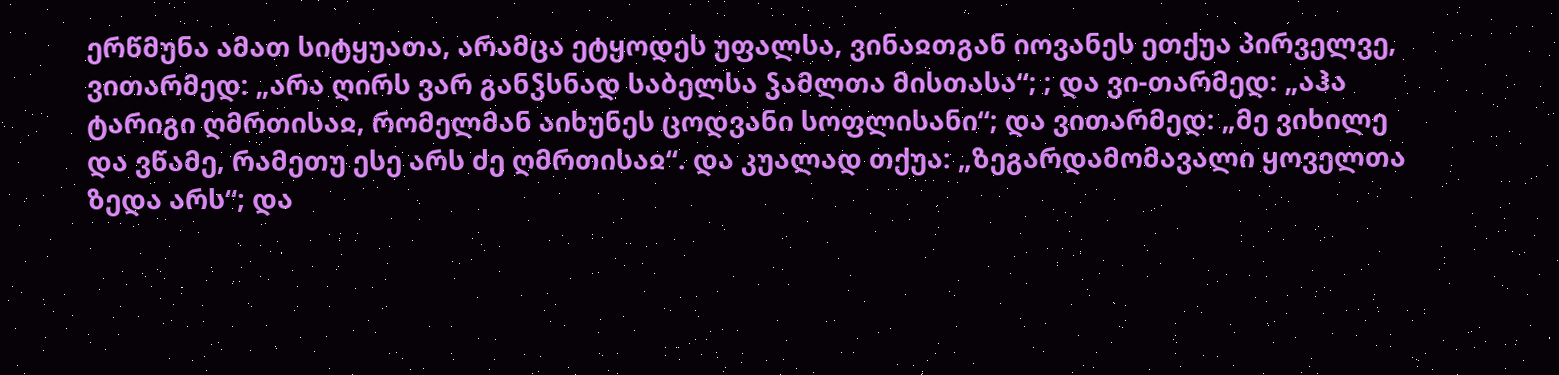ერწმუნა ამათ სიტყუათა, არამცა ეტყოდეს უფალსა, ვინაჲთგან იოვანეს ეთქუა პირველვე, ვითარმედ: „არა ღირს ვარ განჴსნად საბელსა ჴამლთა მისთასა“; ; და ვი-თარმედ: „აჰა ტარიგი ღმრთისაჲ, რომელმან აიხუნეს ცოდვანი სოფლისანი“; და ვითარმედ: „მე ვიხილე და ვწამე, რამეთუ ესე არს ძე ღმრთისაჲ“. და კუალად თქუა: „ზეგარდამომავალი ყოველთა ზედა არს“; და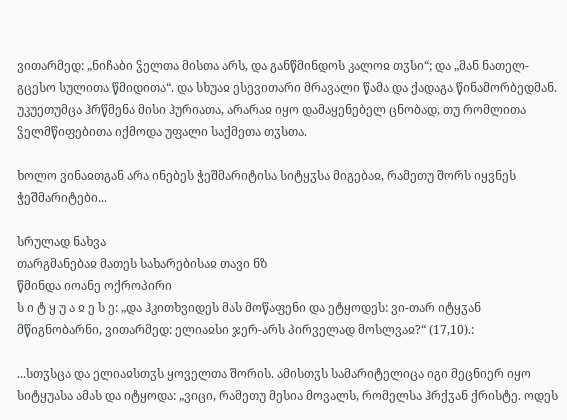ვითარმედ: „ნიჩაბი ჴელთა მისთა არს, და განწმინდოს კალოჲ თჳსი“; და „მან ნათელ-გცესო სულითა წმიდითა“. და სხუაჲ ესევითარი მრავალი წამა და ქადაგა წინამორბედმან. უკუეთუმცა ჰრწმენა მისი ჰურიათა, არარაჲ იყო დამაყენებელ ცნობად, თუ რომლითა ჴელმწიფებითა იქმოდა უფალი საქმეთა თჳსთა.

ხოლო ვინაჲთგან არა ინებეს ჭეშმარიტისა სიტყჳსა მიგებაჲ, რამეთუ შორს იყვნეს ჭეშმარიტები...

სრულად ნახვა
თარგმანებაჲ მათეს სახარებისაჲ თავი ნზ
წმინდა იოანე ოქროპირი
ს ი ტ ყ უ ა ჲ ე ს ე: „და ჰკითხვიდეს მას მოწაფენი და ეტყოდეს: ვი-თარ იტყჳან მწიგნობარნი, ვითარმედ: ელიაჲსი ჯერ-არს პირველად მოსლვაჲ?“ (17,10).:

...სთჳსცა და ელიაჲსთჳს ყოველთა შორის. ამისთჳს სამარიტელიცა იგი მეცნიერ იყო სიტყუასა ამას და იტყოდა: „ვიცი, რამეთუ მესია მოვალს, რომელსა ჰრქჳან ქრისტე. ოდეს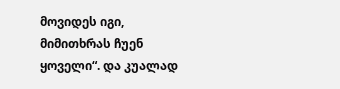მოვიდეს იგი, მიმითხრას ჩუენ ყოველი“. და კუალად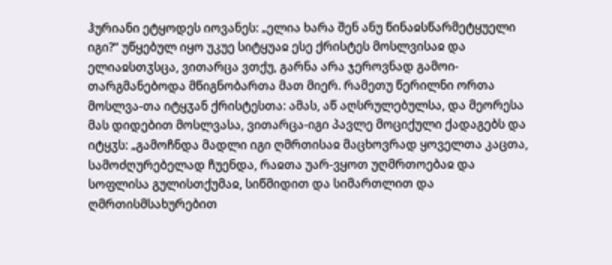ჰურიანი ეტყოდეს იოვანეს: „ელია ხარა შენ ანუ წინაჲსწარმეტყუელი იგი?“ უწყებულ იყო უკუე სიტყუაჲ ესე ქრისტეს მოსლვისაჲ და ელიაჲსთჳსცა, ვითარცა ვთქუ, გარნა არა ჯეროვნად გამოი-თარგმანებოდა მწიგნობართა მათ მიერ. რამეთუ წერილნი ორთა მოსლვა-თა იტყჳან ქრისტესთა: ამას, აწ აღსრულებულსა, და მეორესა მას დიდებით მოსლვასა, ვითარცა-იგი პავლე მოციქული ქადაგებს და იტყჳს: „გამოჩნდა მადლი იგი ღმრთისაჲ მაცხოვრად ყოველთა კაცთა, სამოძღურებელად ჩუენდა, რაჲთა უარ-ვყოთ უღმრთოებაჲ და სოფლისა გულისთქუმაჲ, სიწმიდით და სიმართლით და ღმრთისმსახურებით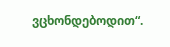ვცხონდებოდით“.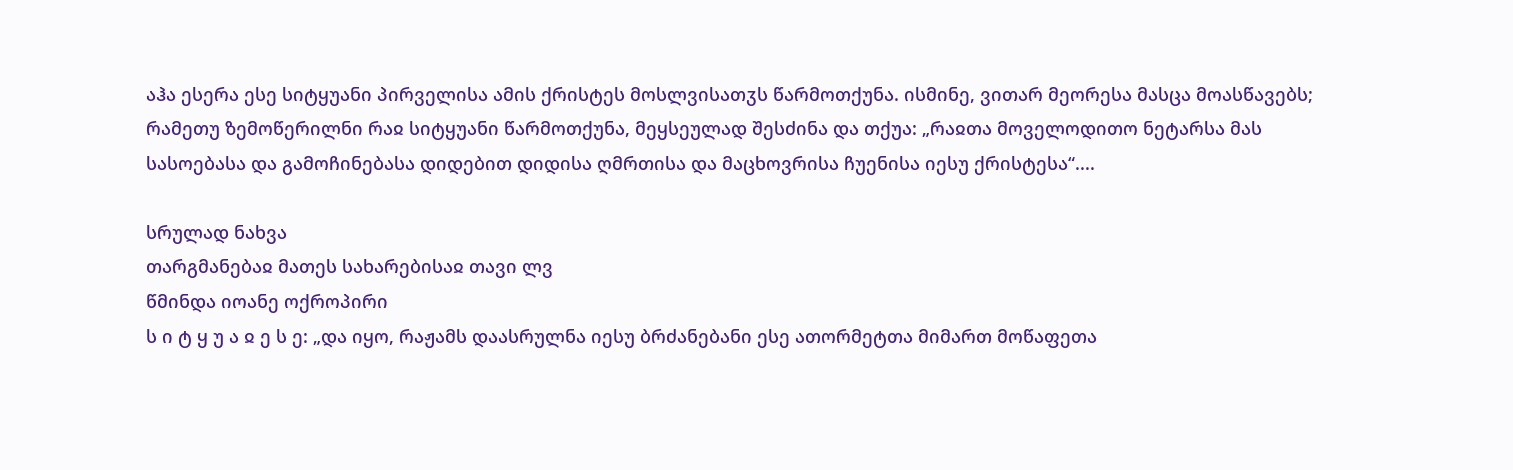აჰა ესერა ესე სიტყუანი პირველისა ამის ქრისტეს მოსლვისათჳს წარმოთქუნა. ისმინე, ვითარ მეორესა მასცა მოასწავებს; რამეთუ ზემოწერილნი რაჲ სიტყუანი წარმოთქუნა, მეყსეულად შესძინა და თქუა: „რაჲთა მოველოდითო ნეტარსა მას სასოებასა და გამოჩინებასა დიდებით დიდისა ღმრთისა და მაცხოვრისა ჩუენისა იესუ ქრისტესა“....

სრულად ნახვა
თარგმანებაჲ მათეს სახარებისაჲ თავი ლვ
წმინდა იოანე ოქროპირი
ს ი ტ ყ უ ა ჲ ე ს ე: „და იყო, რაჟამს დაასრულნა იესუ ბრძანებანი ესე ათორმეტთა მიმართ მოწაფეთა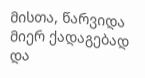მისთა, წარვიდა მიერ ქადაგებად და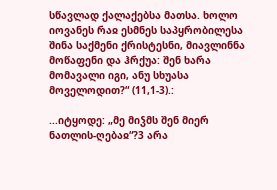სწავლად ქალაქებსა მათსა. ხოლო იოვანეს რაჲ ესმნეს საპყრობილესა შინა საქმენი ქრისტესნი, მიავლინნა მოწაფენი და ჰრქუა: შენ ხარა მომავალი იგი, ანუ სხუასა მოველოდით?“ (11,1-3).:

...იტყოდე: „მე მიჴმს შენ მიერ ნათლის-ღებაჲ“?3 არა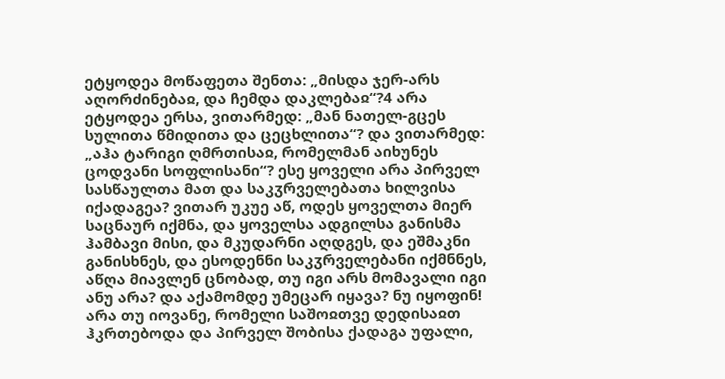ეტყოდეა მოწაფეთა შენთა: „მისდა ჯერ-არს აღორძინებაჲ, და ჩემდა დაკლებაჲ“?4 არა ეტყოდეა ერსა, ვითარმედ: „მან ნათელ-გცეს სულითა წმიდითა და ცეცხლითა“? და ვითარმედ: „აჰა ტარიგი ღმრთისაჲ, რომელმან აიხუნეს ცოდვანი სოფლისანი“? ესე ყოველი არა პირველ სასწაულთა მათ და საკჳრველებათა ხილვისა იქადაგეა? ვითარ უკუე აწ, ოდეს ყოველთა მიერ საცნაურ იქმნა, და ყოველსა ადგილსა განისმა ჰამბავი მისი, და მკუდარნი აღდგეს, და ეშმაკნი განისხნეს, და ესოდენნი საკჳრველებანი იქმნნეს, აწღა მიავლენ ცნობად, თუ იგი არს მომავალი იგი ანუ არა? და აქამომდე უმეცარ იყავა? ნუ იყოფინ! არა თუ იოვანე, რომელი საშოჲთვე დედისაჲთ ჰკრთებოდა და პირველ შობისა ქადაგა უფალი,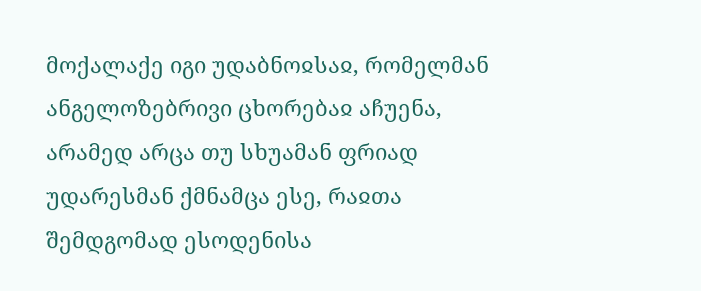მოქალაქე იგი უდაბნოჲსაჲ, რომელმან ანგელოზებრივი ცხორებაჲ აჩუენა, არამედ არცა თუ სხუამან ფრიად უდარესმან ქმნამცა ესე, რაჲთა შემდგომად ესოდენისა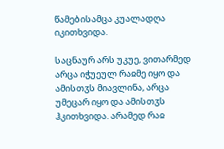წამებისამცა კუალადღა იკითხვიდა.

საცნაურ არს უკუე, ვითარმედ არცა იჭუეულ რაჲმე იყო და ამისთჳს მიავლინა, არცა უმეცარ იყო და ამისთჳს ჰკითხვიდა. არამედ რაჲ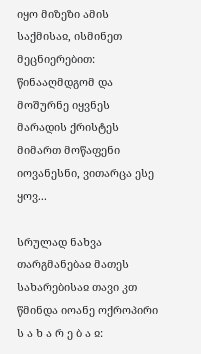იყო მიზეზი ამის საქმისაჲ, ისმინეთ მეცნიერებით: წინააღმდგომ და მოშურნე იყვნეს მარადის ქრისტეს მიმართ მოწაფენი იოვანესნი, ვითარცა ესე ყოვ...

სრულად ნახვა
თარგმანებაჲ მათეს სახარებისაჲ თავი კთ
წმინდა იოანე ოქროპირი
ს ა ხ ა რ ე ბ ა ჲ: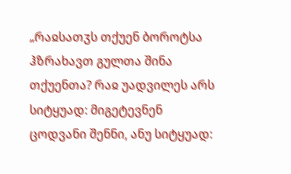„რაჲსათჳს თქუენ ბოროტსა ჰზრახავთ გულთა შინა თქუენთა? რაჲ უადვილეს არს სიტყუად: მიგეტევნენ ცოდვანი შენნი, ანუ სიტყუად: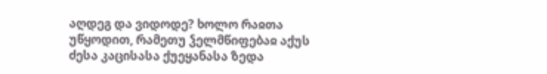აღდეგ და ვიდოდე? ხოლო რაჲთა უწყოდით, რამეთუ ჴელმწიფებაჲ აქუს ძესა კაცისასა ქუეყანასა ზედა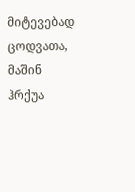მიტევებად ცოდვათა, მაშინ ჰრქუა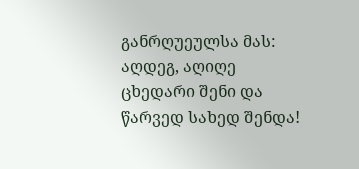განრღუეულსა მას: აღდეგ, აღიღე ცხედარი შენი და წარვედ სახედ შენდა!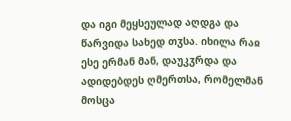და იგი მეყსეულად აღდგა და წარვიდა სახედ თჳსა. იხილა რაჲ ესე ერმან მან, დაუკჳრდა და ადიდებდეს ღმერთსა, რომელმან მოსცა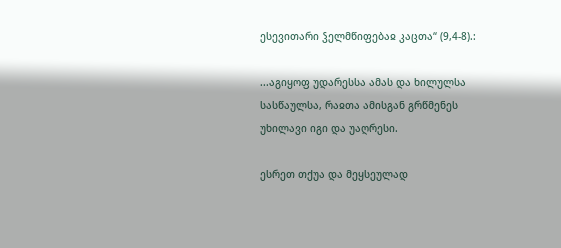ესევითარი ჴელმწიფებაჲ კაცთა“ (9,4-8).:

...აგიყოფ უდარესსა ამას და ხილულსა სასწაულსა, რაჲთა ამისგან გრწმენეს უხილავი იგი და უაღრესი.

ესრეთ თქუა და მეყსეულად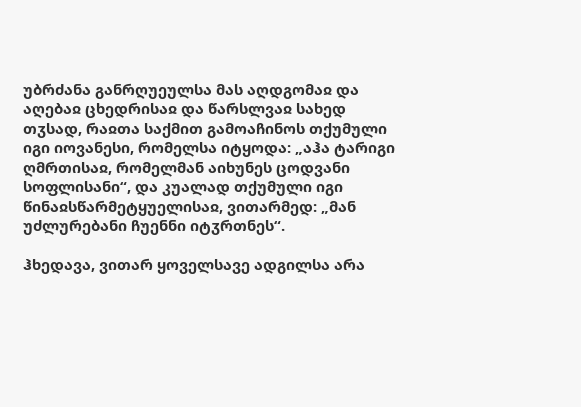უბრძანა განრღუეულსა მას აღდგომაჲ და აღებაჲ ცხედრისაჲ და წარსლვაჲ სახედ თჳსად, რაჲთა საქმით გამოაჩინოს თქუმული იგი იოვანესი, რომელსა იტყოდა: „აჰა ტარიგი ღმრთისაჲ, რომელმან აიხუნეს ცოდვანი სოფლისანი“, და კუალად თქუმული იგი წინაჲსწარმეტყუელისაჲ, ვითარმედ: „მან უძლურებანი ჩუენნი იტჳრთნეს“.

ჰხედავა, ვითარ ყოველსავე ადგილსა არა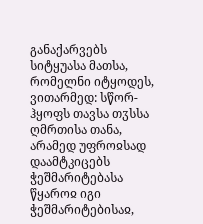განაქარვებს სიტყუასა მათსა, რომელნი იტყოდეს, ვითარმედ: სწორ-ჰყოფს თავსა თჳსსა ღმრთისა თანა, არამედ უფროჲსად დაამტკიცებს ჭეშმარიტებასა წყაროჲ იგი ჭეშმარიტებისაჲ,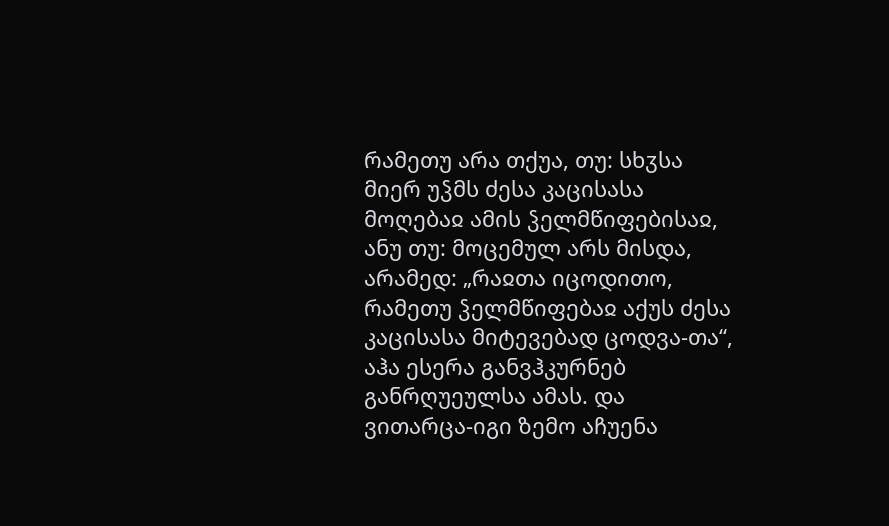რამეთუ არა თქუა, თუ: სხჳსა მიერ უჴმს ძესა კაცისასა მოღებაჲ ამის ჴელმწიფებისაჲ, ანუ თუ: მოცემულ არს მისდა, არამედ: „რაჲთა იცოდითო, რამეთუ ჴელმწიფებაჲ აქუს ძესა კაცისასა მიტევებად ცოდვა-თა“, აჰა ესერა განვჰკურნებ განრღუეულსა ამას. და ვითარცა-იგი ზემო აჩუენა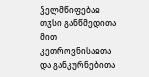ჴელმწიფებაჲ თჳსი განწმედითა მით კეთროვნისაჲთა და განკურნებითა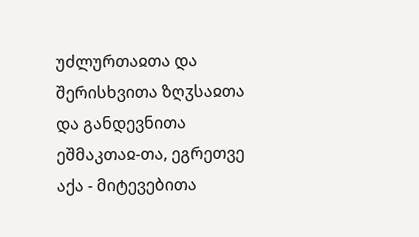უძლურთაჲთა და შერისხვითა ზღჳსაჲთა და განდევნითა ეშმაკთაჲ-თა, ეგრეთვე აქა - მიტევებითა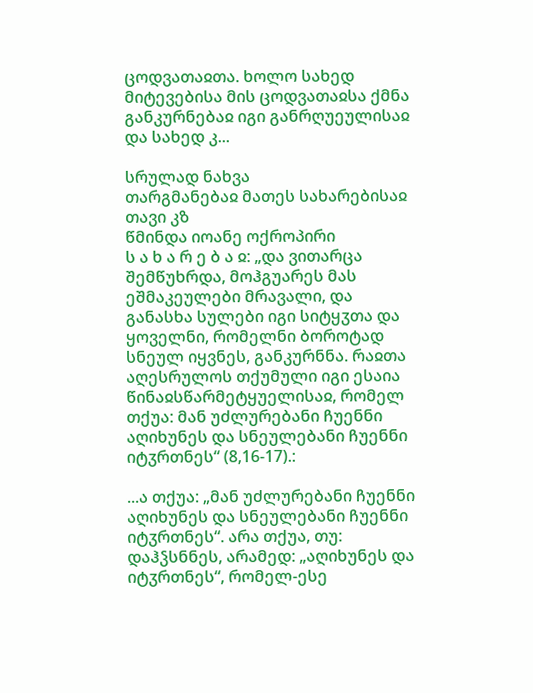ცოდვათაჲთა. ხოლო სახედ მიტევებისა მის ცოდვათაჲსა ქმნა განკურნებაჲ იგი განრღუეულისაჲ და სახედ კ...

სრულად ნახვა
თარგმანებაჲ მათეს სახარებისაჲ თავი კზ
წმინდა იოანე ოქროპირი
ს ა ხ ა რ ე ბ ა ჲ: „და ვითარცა შემწუხრდა, მოჰგუარეს მას ეშმაკეულები მრავალი, და განასხა სულები იგი სიტყჳთა და ყოველნი, რომელნი ბოროტად სნეულ იყვნეს, განკურნნა. რაჲთა აღესრულოს თქუმული იგი ესაია წინაჲსწარმეტყუელისაჲ, რომელ თქუა: მან უძლურებანი ჩუენნი აღიხუნეს და სნეულებანი ჩუენნი იტჳრთნეს“ (8,16-17).:

...ა თქუა: „მან უძლურებანი ჩუენნი აღიხუნეს და სნეულებანი ჩუენნი იტჳრთნეს“. არა თქუა, თუ: დაჰჴსნნეს, არამედ: „აღიხუნეს და იტჳრთნეს“, რომელ-ესე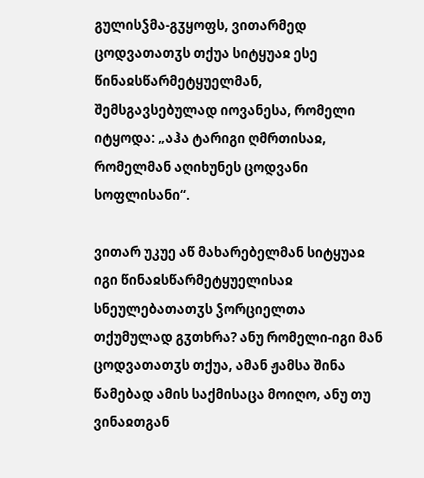გულისჴმა-გჳყოფს, ვითარმედ ცოდვათათჳს თქუა სიტყუაჲ ესე წინაჲსწარმეტყუელმან, შემსგავსებულად იოვანესა, რომელი იტყოდა: „აჰა ტარიგი ღმრთისაჲ, რომელმან აღიხუნეს ცოდვანი სოფლისანი“.

ვითარ უკუე აწ მახარებელმან სიტყუაჲ იგი წინაჲსწარმეტყუელისაჲ სნეულებათათჳს ჴორციელთა თქუმულად გჳთხრა? ანუ რომელი-იგი მან ცოდვათათჳს თქუა, ამან ჟამსა შინა წამებად ამის საქმისაცა მოიღო, ანუ თუ ვინაჲთგან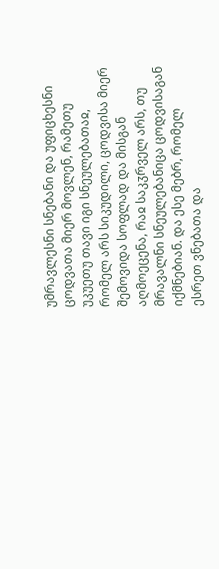უმრავლესნი სნებანი და უფიცხესნი ცოდვათა მიერ მოვლენ, რამეთუ უკუეთუ თავი იგი სნეულებათაჲ, რომელ არს სიკუდილი, ცოდვისა მიერ შემოვიდა სოფლად და მისგან აღმოეცენა, რაჲ საკჳრველ არს, თუ მრავალნი სნეულებანიცა ცოდვისაგან იქმნებიან. და ესე მებრ, რომელ ესრეთ ვნებათა და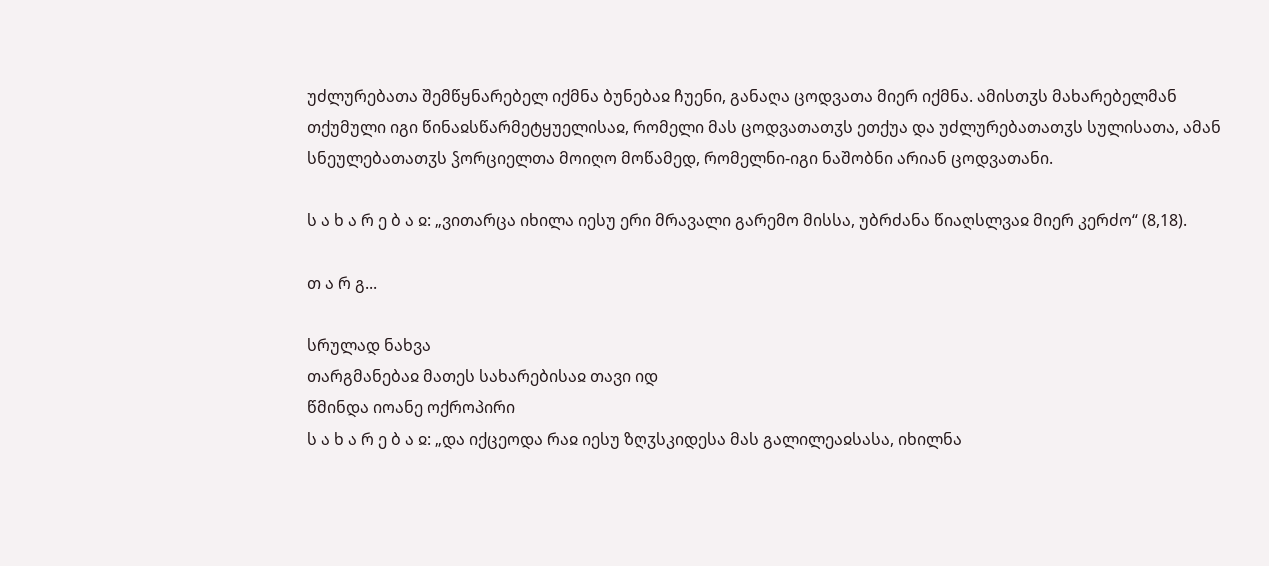უძლურებათა შემწყნარებელ იქმნა ბუნებაჲ ჩუენი, განაღა ცოდვათა მიერ იქმნა. ამისთჳს მახარებელმან თქუმული იგი წინაჲსწარმეტყუელისაჲ, რომელი მას ცოდვათათჳს ეთქუა და უძლურებათათჳს სულისათა, ამან სნეულებათათჳს ჴორციელთა მოიღო მოწამედ, რომელნი-იგი ნაშობნი არიან ცოდვათანი.

ს ა ხ ა რ ე ბ ა ჲ: „ვითარცა იხილა იესუ ერი მრავალი გარემო მისსა, უბრძანა წიაღსლვაჲ მიერ კერძო“ (8,18).

თ ა რ გ...

სრულად ნახვა
თარგმანებაჲ მათეს სახარებისაჲ თავი იდ
წმინდა იოანე ოქროპირი
ს ა ხ ა რ ე ბ ა ჲ: „და იქცეოდა რაჲ იესუ ზღჳსკიდესა მას გალილეაჲსასა, იხილნა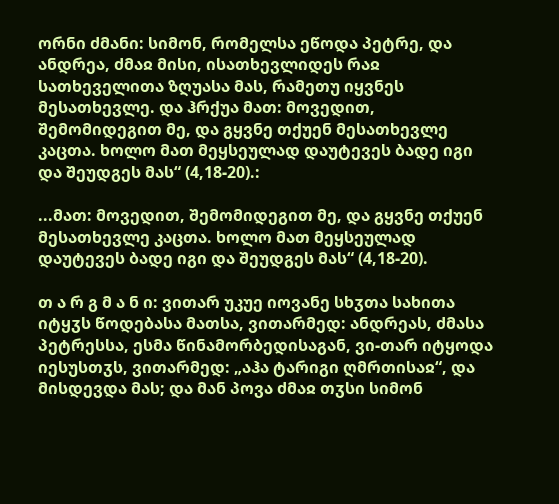ორნი ძმანი: სიმონ, რომელსა ეწოდა პეტრე, და ანდრეა, ძმაჲ მისი, ისათხევლიდეს რაჲ სათხეველითა ზღუასა მას, რამეთუ იყვნეს მესათხევლე. და ჰრქუა მათ: მოვედით, შემომიდეგით მე, და გყვნე თქუენ მესათხევლე კაცთა. ხოლო მათ მეყსეულად დაუტევეს ბადე იგი და შეუდგეს მას“ (4,18-20).:

...მათ: მოვედით, შემომიდეგით მე, და გყვნე თქუენ მესათხევლე კაცთა. ხოლო მათ მეყსეულად დაუტევეს ბადე იგი და შეუდგეს მას“ (4,18-20).

თ ა რ გ მ ა ნ ი: ვითარ უკუე იოვანე სხჳთა სახითა იტყჳს წოდებასა მათსა, ვითარმედ: ანდრეას, ძმასა პეტრესსა, ესმა წინამორბედისაგან, ვი-თარ იტყოდა იესუსთჳს, ვითარმედ: „აჰა ტარიგი ღმრთისაჲ“, და მისდევდა მას; და მან პოვა ძმაჲ თჳსი სიმონ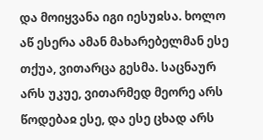და მოიყვანა იგი იესუჲსა. ხოლო აწ ესერა ამან მახარებელმან ესე თქუა, ვითარცა გესმა. საცნაურ არს უკუე, ვითარმედ მეორე არს წოდებაჲ ესე, და ესე ცხად არს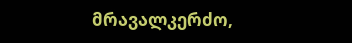მრავალკერძო,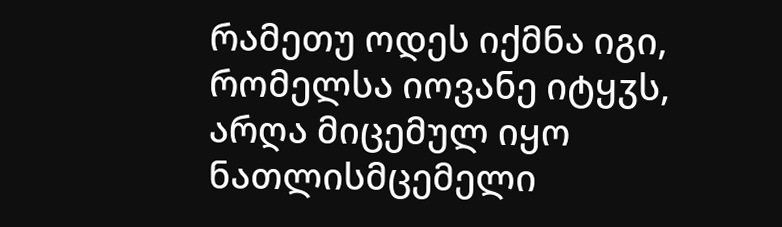რამეთუ ოდეს იქმნა იგი, რომელსა იოვანე იტყჳს, არღა მიცემულ იყო ნათლისმცემელი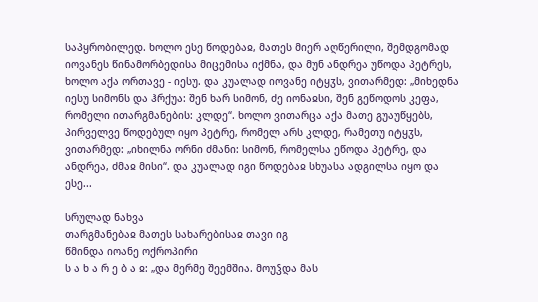საპყრობილედ. ხოლო ესე წოდებაჲ, მათეს მიერ აღწერილი, შემდგომად იოვანეს წინამორბედისა მიცემისა იქმნა, და მუნ ანდრეა უწოდა პეტრეს, ხოლო აქა ორთავე - იესუ. და კუალად იოვანე იტყჳს, ვითარმედ: „მიხედნა იესუ სიმონს და ჰრქუა: შენ ხარ სიმონ, ძე იონაჲსი, შენ გეწოდოს კეფა, რომელი ითარგმანების: კლდე“. ხოლო ვითარცა აქა მათე გუაუწყებს, პირველვე წოდებულ იყო პეტრე, რომელ არს კლდე, რამეთუ იტყჳს, ვითარმედ: „იხილნა ორნი ძმანი: სიმონ, რომელსა ეწოდა პეტრე, და ანდრეა, ძმაჲ მისი“. და კუალად იგი წოდებაჲ სხუასა ადგილსა იყო და ესე...

სრულად ნახვა
თარგმანებაჲ მათეს სახარებისაჲ თავი იგ
წმინდა იოანე ოქროპირი
ს ა ხ ა რ ე ბ ა ჲ: „და მერმე შეემშია. მოუჴდა მას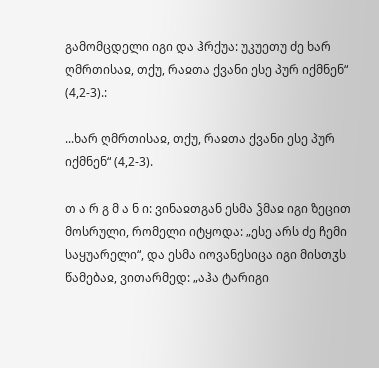გამომცდელი იგი და ჰრქუა: უკუეთუ ძე ხარ ღმრთისაჲ, თქუ, რაჲთა ქვანი ესე პურ იქმნენ“ (4,2-3).:

...ხარ ღმრთისაჲ, თქუ, რაჲთა ქვანი ესე პურ იქმნენ“ (4,2-3).

თ ა რ გ მ ა ნ ი: ვინაჲთგან ესმა ჴმაჲ იგი ზეცით მოსრული, რომელი იტყოდა: „ესე არს ძე ჩემი საყუარელი“, და ესმა იოვანესიცა იგი მისთჳს წამებაჲ, ვითარმედ: „აჰა ტარიგი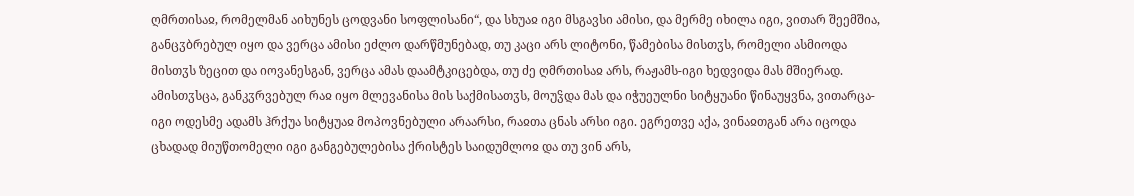ღმრთისაჲ, რომელმან აიხუნეს ცოდვანი სოფლისანი“, და სხუაჲ იგი მსგავსი ამისი, და მერმე იხილა იგი, ვითარ შეემშია, განცჳბრებულ იყო და ვერცა ამისი ეძლო დარწმუნებად, თუ კაცი არს ლიტონი, წამებისა მისთჳს, რომელი ასმიოდა მისთჳს ზეცით და იოვანესგან, ვერცა ამას დაამტკიცებდა, თუ ძე ღმრთისაჲ არს, რაჟამს-იგი ხედვიდა მას მშიერად. ამისთჳსცა, განკჳრვებულ რაჲ იყო მლევანისა მის საქმისათჳს, მოუჴდა მას და იჭუეულნი სიტყუანი წინაუყვნა, ვითარცა-იგი ოდესმე ადამს ჰრქუა სიტყუაჲ მოპოვნებული არაარსი, რაჲთა ცნას არსი იგი. ეგრეთვე აქა, ვინაჲთგან არა იცოდა ცხადად მიუწთომელი იგი განგებულებისა ქრისტეს საიდუმლოჲ და თუ ვინ არს,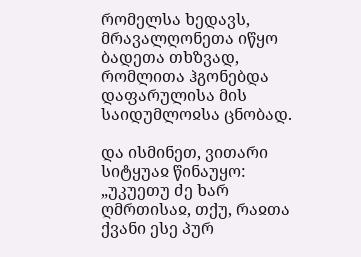რომელსა ხედავს, მრავალღონეთა იწყო ბადეთა თხზვად, რომლითა ჰგონებდა დაფარულისა მის საიდუმლოჲსა ცნობად.

და ისმინეთ, ვითარი სიტყუაჲ წინაუყო: „უკუეთუ ძე ხარ ღმრთისაჲ, თქუ, რაჲთა ქვანი ესე პურ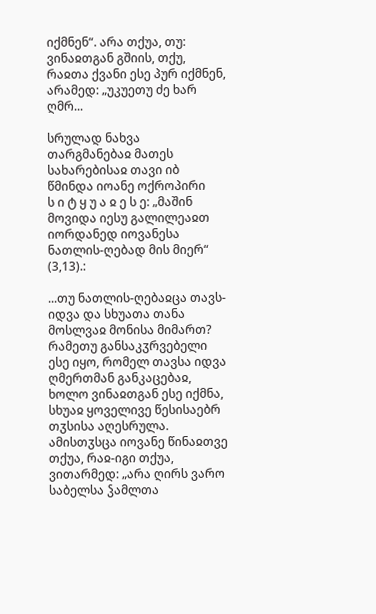იქმნენ“. არა თქუა, თუ: ვინაჲთგან გშიის, თქუ, რაჲთა ქვანი ესე პურ იქმნენ, არამედ: „უკუეთუ ძე ხარ ღმრ...

სრულად ნახვა
თარგმანებაჲ მათეს სახარებისაჲ თავი იბ
წმინდა იოანე ოქროპირი
ს ი ტ ყ უ ა ჲ ე ს ე: „მაშინ მოვიდა იესუ გალილეაჲთ იორდანედ იოვანესა ნათლის-ღებად მის მიერ“ (3,13).:

...თუ ნათლის-ღებაჲცა თავს-იდვა და სხუათა თანა მოსლვაჲ მონისა მიმართ? რამეთუ განსაკჳრვებელი ესე იყო, რომელ თავსა იდვა ღმერთმან განკაცებაჲ, ხოლო ვინაჲთგან ესე იქმნა, სხუაჲ ყოველივე წესისაებრ თჳსისა აღესრულა. ამისთჳსცა იოვანე წინაჲთვე თქუა, რაჲ-იგი თქუა, ვითარმედ: „არა ღირს ვარო საბელსა ჴამლთა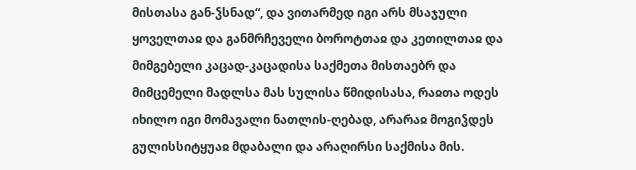მისთასა გან-ჴსნად“, და ვითარმედ იგი არს მსაჯული ყოველთაჲ და განმრჩეველი ბოროტთაჲ და კეთილთაჲ და მიმგებელი კაცად-კაცადისა საქმეთა მისთაებრ და მიმცემელი მადლსა მას სულისა წმიდისასა, რაჲთა ოდეს იხილო იგი მომავალი ნათლის-ღებად, არარაჲ მოგიჴდეს გულისსიტყუაჲ მდაბალი და არაღირსი საქმისა მის.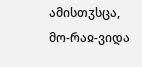ამისთჳსცა, მო-რაჲ-ვიდა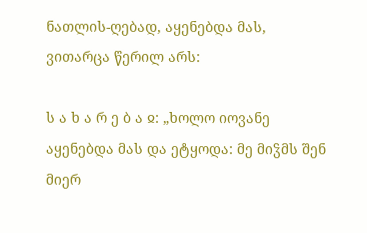ნათლის-ღებად, აყენებდა მას, ვითარცა წერილ არს:

ს ა ხ ა რ ე ბ ა ჲ: „ხოლო იოვანე აყენებდა მას და ეტყოდა: მე მიჴმს შენ მიერ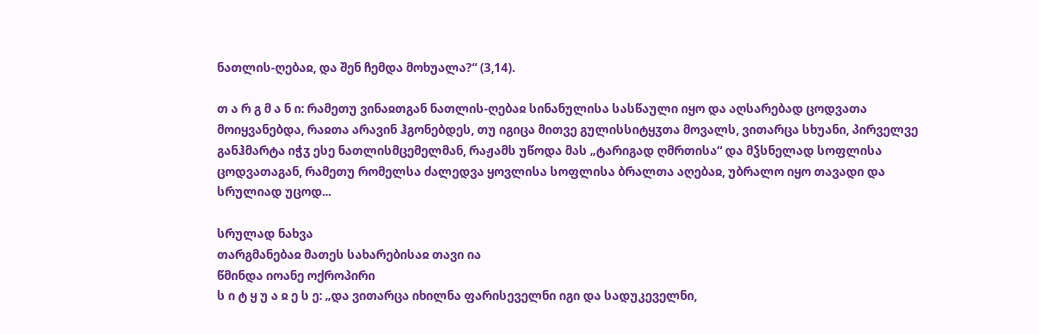ნათლის-ღებაჲ, და შენ ჩემდა მოხუალა?“ (3,14).

თ ა რ გ მ ა ნ ი: რამეთუ ვინაჲთგან ნათლის-ღებაჲ სინანულისა სასწაული იყო და აღსარებად ცოდვათა მოიყვანებდა, რაჲთა არავინ ჰგონებდეს, თუ იგიცა მითვე გულისსიტყჳთა მოვალს, ვითარცა სხუანი, პირველვე განჰმარტა იჭჳ ესე ნათლისმცემელმან, რაჟამს უწოდა მას „ტარიგად ღმრთისა“ და მჴსნელად სოფლისა ცოდვათაგან, რამეთუ რომელსა ძალედვა ყოვლისა სოფლისა ბრალთა აღებაჲ, უბრალო იყო თავადი და სრულიად უცოდ...

სრულად ნახვა
თარგმანებაჲ მათეს სახარებისაჲ თავი ია
წმინდა იოანე ოქროპირი
ს ი ტ ყ უ ა ჲ ე ს ე: „და ვითარცა იხილნა ფარისეველნი იგი და სადუკეველნი,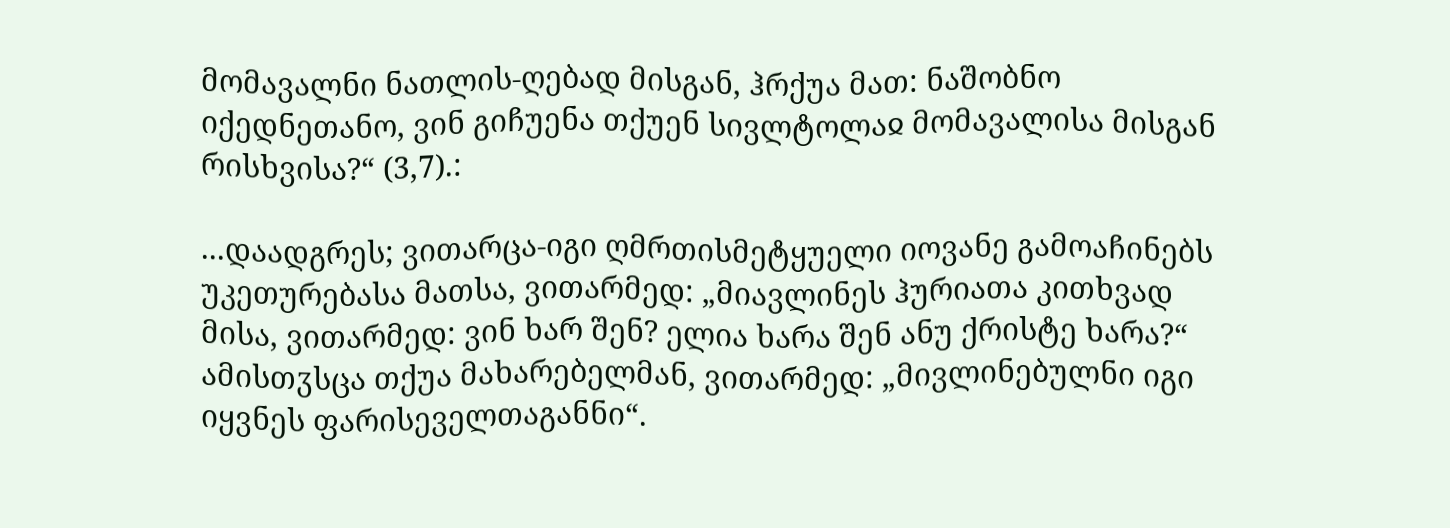მომავალნი ნათლის-ღებად მისგან, ჰრქუა მათ: ნაშობნო იქედნეთანო, ვინ გიჩუენა თქუენ სივლტოლაჲ მომავალისა მისგან რისხვისა?“ (3,7).:

...დაადგრეს; ვითარცა-იგი ღმრთისმეტყუელი იოვანე გამოაჩინებს უკეთურებასა მათსა, ვითარმედ: „მიავლინეს ჰურიათა კითხვად მისა, ვითარმედ: ვინ ხარ შენ? ელია ხარა შენ ანუ ქრისტე ხარა?“ ამისთჳსცა თქუა მახარებელმან, ვითარმედ: „მივლინებულნი იგი იყვნეს ფარისეველთაგანნი“.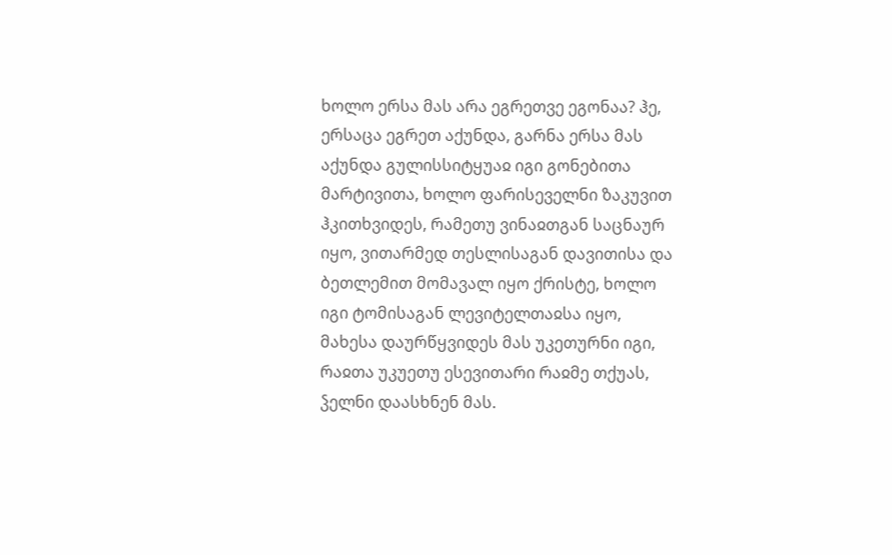ხოლო ერსა მას არა ეგრეთვე ეგონაა? ჰე, ერსაცა ეგრეთ აქუნდა, გარნა ერსა მას აქუნდა გულისსიტყუაჲ იგი გონებითა მარტივითა, ხოლო ფარისეველნი ზაკუვით ჰკითხვიდეს, რამეთუ ვინაჲთგან საცნაურ იყო, ვითარმედ თესლისაგან დავითისა და ბეთლემით მომავალ იყო ქრისტე, ხოლო იგი ტომისაგან ლევიტელთაჲსა იყო, მახესა დაურწყვიდეს მას უკეთურნი იგი, რაჲთა უკუეთუ ესევითარი რაჲმე თქუას, ჴელნი დაასხნენ მას.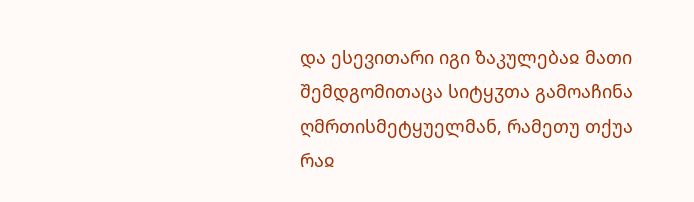და ესევითარი იგი ზაკულებაჲ მათი შემდგომითაცა სიტყჳთა გამოაჩინა ღმრთისმეტყუელმან, რამეთუ თქუა რაჲ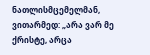ნათლისმცემელმან, ვითარმედ: „არა ვარ მე ქრისტე, არცა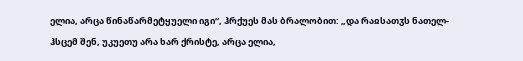ელია, არცა წინაწარმეტყუელი იგი“, ჰრქუეს მას ბრალობით: „და რაჲსათჳს ნათელ-ჰსცემ შენ, უკუეთუ არა ხარ ქრისტე, არცა ელია,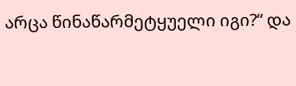არცა წინაწარმეტყუელი იგი?“ და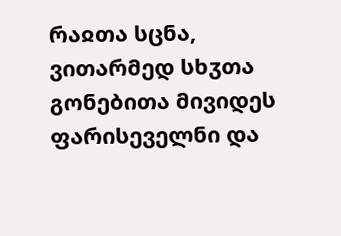რაჲთა სცნა, ვითარმედ სხჳთა გონებითა მივიდეს ფარისეველნი და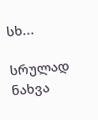სხ...

სრულად ნახვა